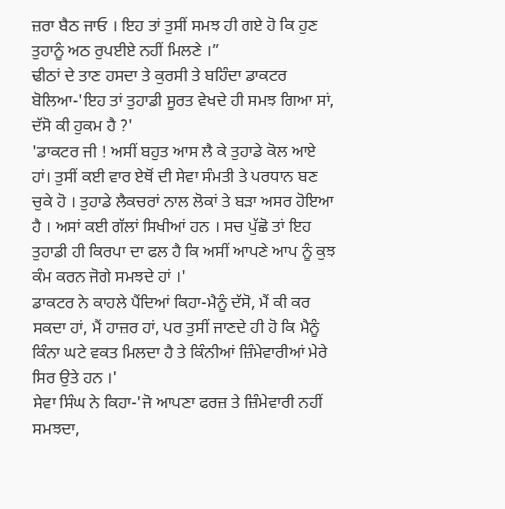ਜ਼ਰਾ ਬੈਠ ਜਾਓ । ਇਹ ਤਾਂ ਤੁਸੀਂ ਸਮਝ ਹੀ ਗਏ ਹੋ ਕਿ ਹੁਣ ਤੁਹਾਨੂੰ ਅਠ ਰੁਪਈਏ ਨਹੀਂ ਮਿਲਣੇ ।”
ਢੀਠਾਂ ਦੇ ਤਾਣ ਹਸਦਾ ਤੇ ਕੁਰਸੀ ਤੇ ਬਹਿੰਦਾ ਡਾਕਟਰ ਬੋਲਿਆ-'ਇਹ ਤਾਂ ਤੁਹਾਡੀ ਸੂਰਤ ਵੇਖਦੇ ਹੀ ਸਮਝ ਗਿਆ ਸਾਂ, ਦੱਸੋ ਕੀ ਹੁਕਮ ਹੈ ?'
'ਡਾਕਟਰ ਜੀ ! ਅਸੀਂ ਬਹੁਤ ਆਸ ਲੈ ਕੇ ਤੁਹਾਡੇ ਕੋਲ ਆਏ ਹਾਂ। ਤੁਸੀਂ ਕਈ ਵਾਰ ਏਥੋਂ ਦੀ ਸੇਵਾ ਸੰਮਤੀ ਤੇ ਪਰਧਾਨ ਬਣ ਚੁਕੇ ਹੋ । ਤੁਹਾਡੇ ਲੈਕਚਰਾਂ ਨਾਲ ਲੋਕਾਂ ਤੇ ਬੜਾ ਅਸਰ ਹੋਇਆ ਹੈ । ਅਸਾਂ ਕਈ ਗੱਲਾਂ ਸਿਖੀਆਂ ਹਨ । ਸਚ ਪੁੱਛੋ ਤਾਂ ਇਹ ਤੁਹਾਡੀ ਹੀ ਕਿਰਪਾ ਦਾ ਫਲ ਹੈ ਕਿ ਅਸੀਂ ਆਪਣੇ ਆਪ ਨੂੰ ਕੁਝ ਕੰਮ ਕਰਨ ਜੋਗੇ ਸਮਝਦੇ ਹਾਂ ।'
ਡਾਕਟਰ ਨੇ ਕਾਹਲੇ ਪੈਂਦਿਆਂ ਕਿਹਾ-ਮੈਨੂੰ ਦੱਸੋ, ਮੈਂ ਕੀ ਕਰ ਸਕਦਾ ਹਾਂ, ਮੈਂ ਹਾਜ਼ਰ ਹਾਂ, ਪਰ ਤੁਸੀਂ ਜਾਣਦੇ ਹੀ ਹੋ ਕਿ ਮੈਨੂੰ ਕਿੰਨਾ ਘਟੇ ਵਕਤ ਮਿਲਦਾ ਹੈ ਤੇ ਕਿੰਨੀਆਂ ਜ਼ਿੰਮੇਵਾਰੀਆਂ ਮੇਰੇ ਸਿਰ ਉਤੇ ਹਨ ।'
ਸੇਵਾ ਸਿੰਘ ਨੇ ਕਿਹਾ-'ਜੋ ਆਪਣਾ ਫਰਜ਼ ਤੇ ਜ਼ਿੰਮੇਵਾਰੀ ਨਹੀਂ ਸਮਝਦਾ,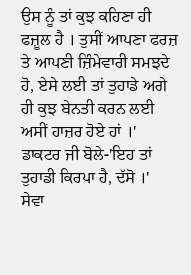ਉਸ ਨੂੰ ਤਾਂ ਕੁਝ ਕਹਿਣਾ ਹੀ ਫਜ਼ੂਲ ਹੈ । ਤੁਸੀਂ ਆਪਣਾ ਫਰਜ਼ ਤੇ ਆਪਣੀ ਜ਼ਿੰਮੇਵਾਰੀ ਸਮਝਦੇ ਹੋ, ਏਸੇ ਲਈ ਤਾਂ ਤੁਹਾਡੇ ਅਗੇ ਹੀ ਕੁਝ ਬੇਨਤੀ ਕਰਨ ਲਈ ਅਸੀਂ ਹਾਜ਼ਰ ਹੋਏ ਹਾਂ ।'
ਡਾਕਟਰ ਜੀ ਬੋਲੇ-'ਇਹ ਤਾਂ ਤੁਹਾਡੀ ਕਿਰਪਾ ਹੈ, ਦੱਸੋ ।'
ਸੇਵਾ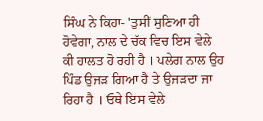ਸਿੰਘ ਨੇ ਕਿਹਾ- 'ਤੁਸੀਂ ਸੁਣਿਆ ਹੀ ਹੋਵੇਗਾ, ਨਾਲ ਦੇ ਚੱਕ ਵਿਚ ਇਸ ਵੇਲੇ ਕੀ ਹਾਲਤ ਹੋ ਰਹੀ ਹੈ । ਪਲੇਗ ਨਾਲ ਉਹ ਪਿੰਡ ਉਜੜ ਗਿਆ ਹੈ ਤੇ ਉਜੜਦਾ ਜਾ ਰਿਹਾ ਹੈ । ਓਥੇ ਇਸ ਵੇਲੇ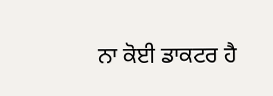ਨਾ ਕੋਈ ਡਾਕਟਰ ਹੈ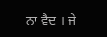ਨਾ ਵੈਦ । ਜੇ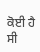ਕੋਈ ਹੈ ਸੀ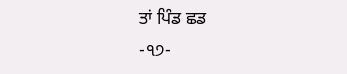ਤਾਂ ਪਿੰਡ ਛਡ
-੧੭-